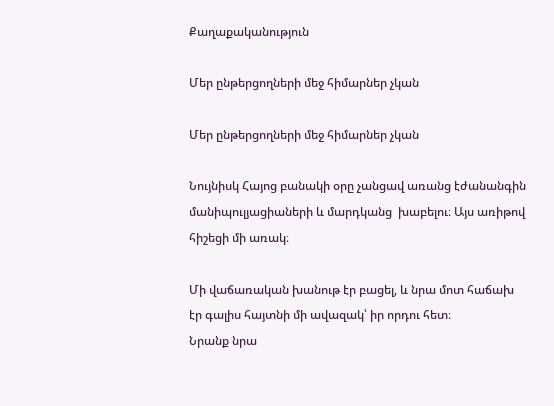Քաղաքականություն

Մեր ընթերցողների մեջ հիմարներ չկան

Մեր ընթերցողների մեջ հիմարներ չկան

Նույնիսկ Հայոց բանակի օրը չանցավ առանց էժանանգին մանիպուլյացիաների և մարդկանց  խաբելու։ Այս առիթով հիշեցի մի առակ։

Մի վաճառական խանութ էր բացել, և նրա մոտ հաճախ էր գալիս հայտնի մի ավազակ՝ իր որդու հետ։
Նրանք նրա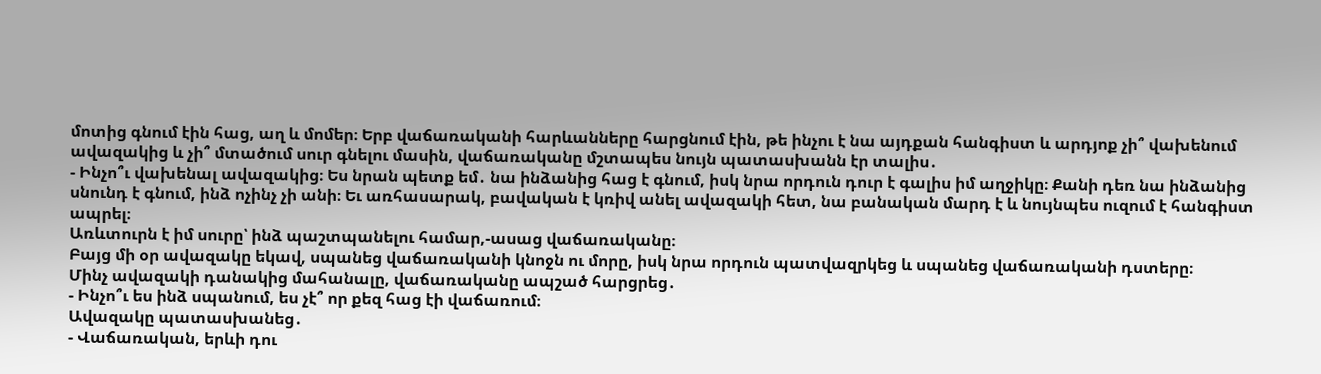մոտից գնում էին հաց, աղ և մոմեր։ Երբ վաճառականի հարևանները հարցնում էին, թե ինչու է նա այդքան հանգիստ և արդյոք չի՞ վախենում ավազակից և չի՞ մտածում սուր գնելու մասին, վաճառականը մշտապես նույն պատասխանն էր տալիս․
- Ինչո՞ւ վախենալ ավազակից։ Ես նրան պետք եմ․ նա ինձանից հաց է գնում, իսկ նրա որդուն դուր է գալիս իմ աղջիկը։ Քանի դեռ նա ինձանից սնունդ է գնում, ինձ ոչինչ չի անի։ Եւ առհասարակ, բավական է կռիվ անել ավազակի հետ, նա բանական մարդ է և նույնպես ուզում է հանգիստ ապրել։
Առևտուրն է իմ սուրը՝ ինձ պաշտպանելու համար,-ասաց վաճառականը։
Բայց մի օր ավազակը եկավ, սպանեց վաճառականի կնոջն ու մորը, իսկ նրա որդուն պատվազրկեց և սպանեց վաճառականի դստերը։
Մինչ ավազակի դանակից մահանալը, վաճառականը ապշած հարցրեց․
- Ինչո՞ւ ես ինձ սպանում, ես չէ՞ որ քեզ հաց էի վաճառում։
Ավազակը պատասխանեց․
- Վաճառական, երևի դու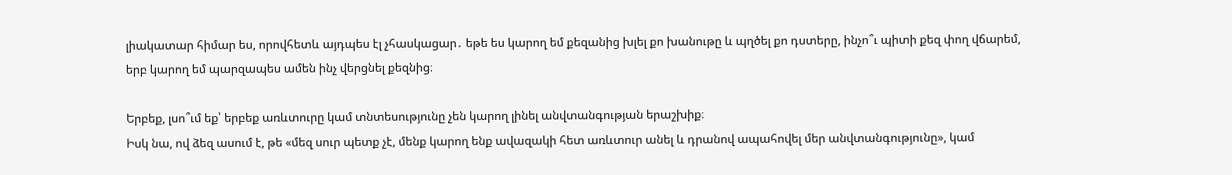լիակատար հիմար ես, որովհետև այդպես էլ չհասկացար․ եթե ես կարող եմ քեզանից խլել քո խանութը և պղծել քո դստերը, ինչո՞ւ պիտի քեզ փող վճարեմ, երբ կարող եմ պարզապես ամեն ինչ վերցնել քեզնից։

Երբեք, լսո՞ւմ եք՝ երբեք առևտուրը կամ տնտեսությունը չեն կարող լինել անվտանգության երաշխիք։
Իսկ նա, ով ձեզ ասում է, թե «մեզ սուր պետք չէ, մենք կարող ենք ավազակի հետ առևտուր անել և դրանով ապահովել մեր անվտանգությունը», կամ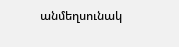անմեղսունակ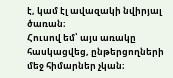է, կամ էլ ավազակի նվիրյալ  ծառան։
Հուսով եմ՝ այս առակը հասկացվեց, ընթերցողների մեջ հիմարներ չկան։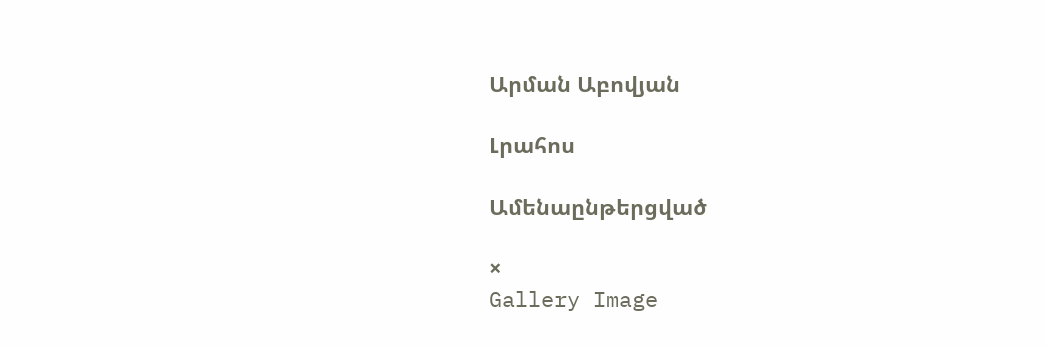Արման Աբովյան

Լրահոս

Ամենաընթերցված

×
Gallery Image